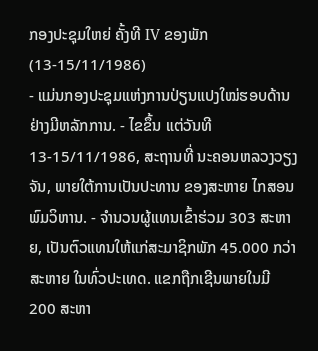ກອງປະຊຸມໃຫຍ່ ຄັ້ງທີ IV ຂອງພັກ (13-15/11/1986)
- ແມ່ນກອງປະຊຸມແຫ່ງການປ່ຽນແປງໃໝ່ຮອບດ້ານຢ່າງມີຫລັກການ. - ໄຂຂຶ້ນ ແຕ່ວັນທີ 13-15/11/1986, ສະຖານທີ່ ນະຄອນຫລວງວຽງຈັນ, ພາຍໃຕ້ການເປັນປະທານ ຂອງສະຫາຍ ໄກສອນ ພົມວິຫານ. - ຈຳນວນຜູ້ແທນເຂົ້າຮ່ວມ 303 ສະຫາຍ, ເປັນຕົວແທນໃຫ້ແກ່ສະມາຊິກພັກ 45.000 ກວ່າສະຫາຍ ໃນທົ່ວປະເທດ. ແຂກຖືກເຊີນພາຍໃນມີ 200 ສະຫາ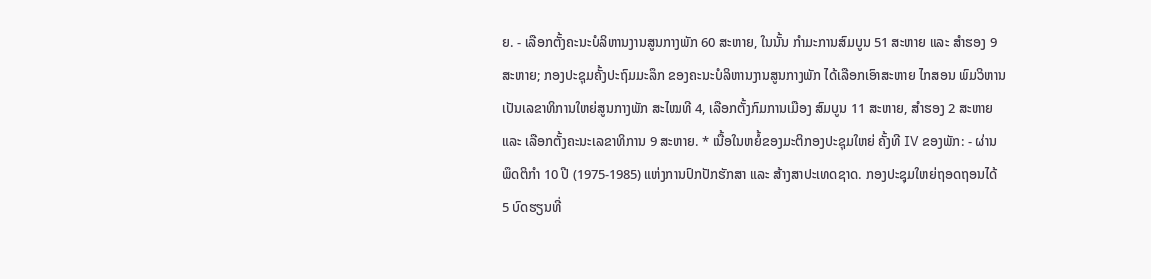ຍ. - ເລືອກຕັ້ງຄະນະບໍລິຫານງານສູນກາງພັກ 60 ສະຫາຍ, ໃນນັ້ນ ກຳມະການສົມບູນ 51 ສະຫາຍ ແລະ ສຳຮອງ 9 ສະຫາຍ; ກອງປະຊຸມຄັ້ງປະຖົມມະລຶກ ຂອງຄະນະບໍລິຫານງານສູນກາງພັກ ໄດ້ເລືອກເອົາສະຫາຍ ໄກສອນ ພົມວິຫານ ເປັນເລຂາທິການໃຫຍ່ສູນກາງພັກ ສະໄໝທີ 4, ເລືອກຕັ້ງກົມການເມືອງ ສົມບູນ 11 ສະຫາຍ, ສໍາຮອງ 2 ສະຫາຍ ແລະ ເລືອກຕັ້ງຄະນະເລຂາທິການ 9 ສະຫາຍ. * ເນື້ອໃນຫຍໍ້ຂອງມະຕິກອງປະຊຸມໃຫຍ່ ຄັ້ງທີ IV ຂອງພັກ: - ຜ່ານພຶດຕິກຳ 10 ປີ (1975-1985) ແຫ່ງການປົກປັກຮັກສາ ແລະ ສ້າງສາປະເທດຊາດ. ກອງປະຊຸມໃຫຍ່ຖອດຖອນໄດ້ 5 ບົດຮຽນທີ່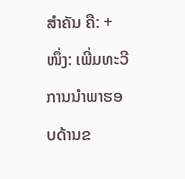ສຳຄັນ ຄື: + ໜຶ່ງ: ເພີ່ມທະວີການນໍາພາຮອບດ້ານຂ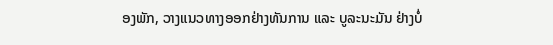ອງພັກ, ວາງແນວທາງອອກຢ່າງທັນການ ແລະ ບູລະນະມັນ ຢ່າງບໍ່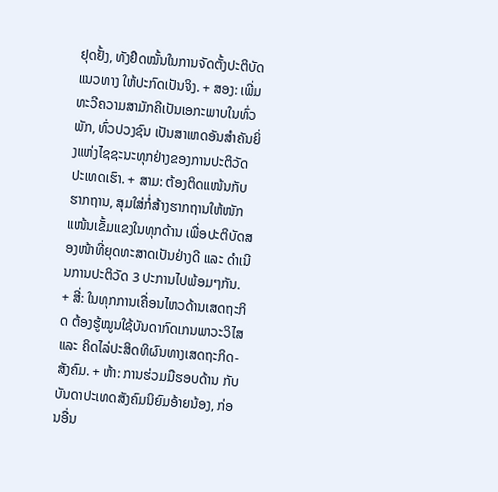ຢຸດຢັ້ງ, ທັງຢຶດໝັ້ນໃນການຈັດຕັ້ງປະຕິບັດແນວທາງ ໃຫ້ປະກົດເປັນຈິງ. + ສອງ: ເພີ່ມທະວີຄວາມສາມັກຄີເປັນເອກະພາບໃນທົ່ວພັກ, ທົ່ວປວງຊົນ ເປັນສາເຫດອັນສໍາຄັນຍິ່ງແຫ່ງໄຊຊະນະທຸກຢ່າງຂອງການປະຕິວັດປະເທດເຮົາ. + ສາມ: ຕ້ອງຕິດແໜ້ນກັບຮາກຖານ, ສຸມໃສ່ກໍ່ສ້າງຮາກຖານໃຫ້ໜັກແໜ້ນເຂັ້ມແຂງໃນທຸກດ້ານ ເພື່ອປະຕິບັດສອງໜ້າທີ່ຍຸດທະສາດເປັນຢ່າງດີ ແລະ ດຳເນີນການປະຕິວັດ 3 ປະການໄປພ້ອມໆກັນ. + ສີ່: ໃນທຸກການເຄື່ອນໄຫວດ້ານເສດຖະກິດ ຕ້ອງຮູ້ໝູນໃຊ້ບັນດາກົດເກນພາວະວິໄສ ແລະ ຄິດໄລ່ປະສິດທິຜົນທາງເສດຖະກິດ-ສັງຄົມ. + ຫ້າ: ການຮ່ວມມືຮອບດ້ານ ກັບບັນດາປະເທດສັງຄົມນິຍົມອ້າຍນ້ອງ, ກ່ອນອື່ນ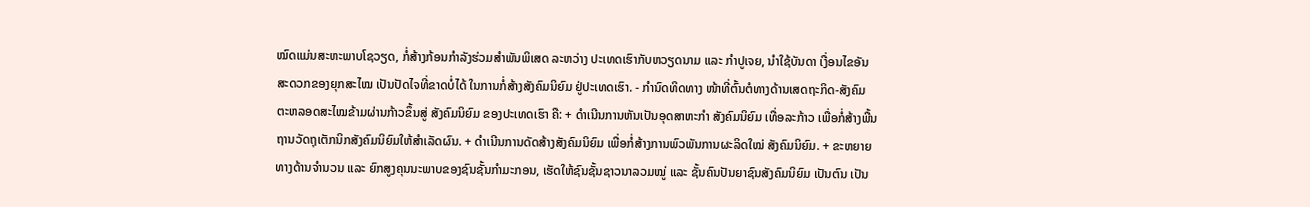ໝົດແມ່ນສະຫະພາບໂຊວຽດ, ກໍ່ສ້າງກ້ອນກຳລັງຮ່ວມສຳພັນພິເສດ ລະຫວ່າງ ປະເທດເຮົາກັບຫວຽດນາມ ແລະ ກໍາປູເຈຍ, ນຳໃຊ້ບັນດາ ເງື່ອນໄຂອັນສະດວກຂອງຍຸກສະໄໝ ເປັນປັດໄຈທີ່ຂາດບໍ່ໄດ້ ໃນການກໍ່ສ້າງສັງຄົມນິຍົມ ຢູ່ປະເທດເຮົາ. - ກຳນົດທິດທາງ ໜ້າທີ່ຕົ້ນຕໍທາງດ້ານເສດຖະກິດ-ສັງຄົມ ຕະຫລອດສະໄໝຂ້າມຜ່ານກ້າວຂຶ້ນສູ່ ສັງຄົມນິຍົມ ຂອງປະເທດເຮົາ ຄື: + ດຳເນີນການຫັນເປັນອຸດສາຫະກຳ ສັງຄົມນິຍົມ ເທື່ອລະກ້າວ ເພື່ອກໍ່ສ້າງພື້ນຖານວັດຖຸເຕັກນິກສັງຄົມນິຍົມໃຫ້ສໍາເລັດຜົນ. + ດຳເນີນການດັດສ້າງສັງຄົມນິຍົມ ເພື່ອກໍ່ສ້າງການພົວພັນການຜະລິດໃໝ່ ສັງຄົມນິຍົມ. + ຂະຫຍາຍທາງດ້ານຈຳນວນ ແລະ ຍົກສູງຄຸນນະພາບຂອງຊົນຊັ້ນກໍາມະກອນ, ເຮັດໃຫ້ຊົນຊັ້ນຊາວນາລວມໝູ່ ແລະ ຊັ້ນຄົນປັນຍາຊົນສັງຄົມນິຍົມ ເປັນຕົນ ເປັນ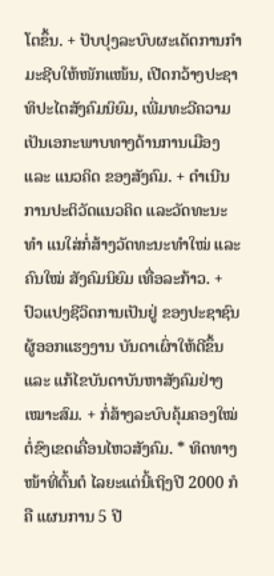ໂຕຂຶ້ນ. + ປັບປຸງລະບົບຜະເດັດການກຳມະຊີບໃຫ້ໜັກແໜ້ນ, ເປີດກວ້າງປະຊາທິປະໄຕສັງຄົມນິຍົມ, ເພີ່ມທະວີຄວາມເປັນເອກະພາບທາງດ້ານການເມືອງ ແລະ ແນວຄິດ ຂອງສັງຄົມ. + ດຳເນີນການປະຕິວັດແນວຄິດ ແລະວັດທະນະທໍາ ແນໃສ່ກໍ່ສ້າງວັດທະນະທໍາໃໝ່ ແລະ ຄົນໃໝ່ ສັງຄົມນິຍົມ ເທື່ອລະກ້າວ. + ປົວແປງຊີວິດການເປັນຢູ່ ຂອງປະຊາຊົນຜູ້ອອກແຮງງານ ບັນດາເຜົ່າໃຫ້ດີຂຶ້ນ ແລະ ແກ້ໄຂບັນດາບັນຫາສັງຄົມຢ່າງເໝາະສົມ. + ກໍ່ສ້າງລະບົບຄຸ້ມຄອງໃໝ່ ຕໍ່ຂົງເຂດເຄື່ອນໄຫວສັງຄົມ. * ທິດທາງ ໜ້າທີ່ຕົ້ນຕໍ ໄລຍະແຕ່ນີ້ເຖິງປີ 2000 ກໍຄື ແຜນການ 5 ປີ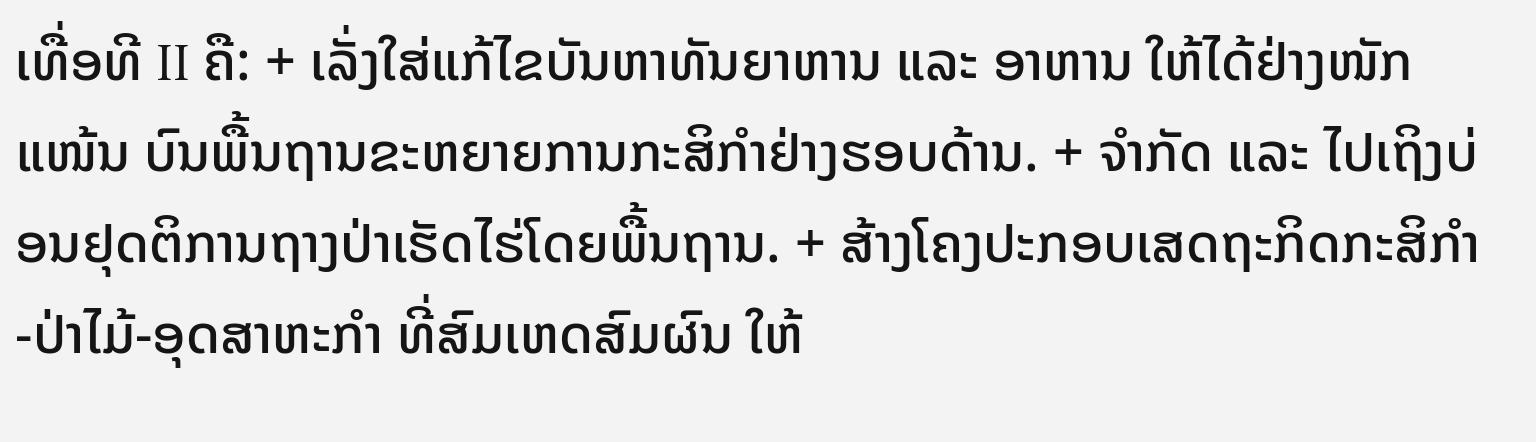ເທື່ອທີ II ຄື: + ເລັ່ງໃສ່ແກ້ໄຂບັນຫາທັນຍາຫານ ແລະ ອາຫານ ໃຫ້ໄດ້ຢ່າງໜັກແໜ້ນ ບົນພື້ນຖານຂະຫຍາຍການກະສິກຳຢ່າງຮອບດ້ານ. + ຈຳກັດ ແລະ ໄປເຖິງບ່ອນຢຸດຕິການຖາງປ່າເຮັດໄຮ່ໂດຍພື້ນຖານ. + ສ້າງໂຄງປະກອບເສດຖະກິດກະສິກຳ-ປ່າໄມ້-ອຸດສາຫະກຳ ທີ່ສົມເຫດສົມຜົນ ໃຫ້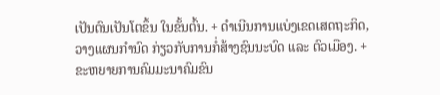ເປັນຕົນເປັນໂຕຂຶ້ນ ໃນຂັ້ນຕົ້ນ. + ດຳເນີນການແບ່ງເຂດເສດຖະກິດ, ວາງແຜນກຳນົດ ກ່ຽວກັບການກໍ່ສ້າງຊົນນະບົດ ແລະ ຕົວເມືອງ. + ຂະຫຍາຍການຄົມມະນາຄົມຂົນ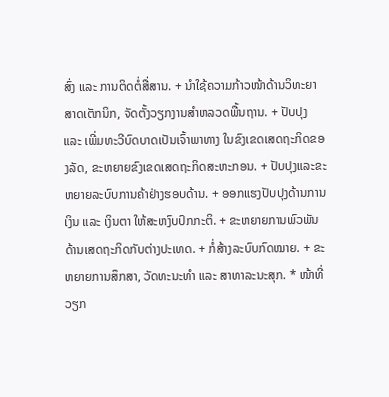ສົ່ງ ແລະ ການຕິດຕໍ່ສື່ສານ. + ນຳໃຊ້ຄວາມກ້າວໜ້າດ້ານວິທະຍາສາດເຕັກນິກ, ຈັດຕັ້ງວຽກງານສຳຫລວດພື້ນຖານ. + ປັບປຸງ ແລະ ເພີ່ມທະວີບົດບາດເປັນເຈົ້າພາທາງ ໃນຂົງເຂດເສດຖະກິດຂອງລັດ, ຂະຫຍາຍຂົງເຂດເສດຖະກິດສະຫະກອນ. + ປັບປຸງແລະຂະຫຍາຍລະບົບການຄ້າຢ່າງຮອບດ້ານ. + ອອກແຮງປັບປຸງດ້ານການເງິນ ແລະ ເງິນຕາ ໃຫ້ສະຫງົບປົກກະຕິ. + ຂະຫຍາຍການພົວພັນດ້ານເສດຖະກິດກັບຕ່າງປະເທດ. + ກໍ່ສ້າງລະບົບກົດໝາຍ. + ຂະຫຍາຍການສຶກສາ, ວັດທະນະທຳ ແລະ ສາທາລະນະສຸກ. * ໜ້າທີ່ວຽກ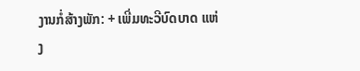ງານກໍ່ສ້າງພັກ: + ເພີ່ມທະວີບົດບາດ ແຫ່ງ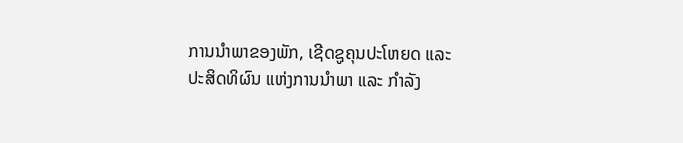ການນໍາພາຂອງພັກ, ເຊີດຊູຄຸນປະໂຫຍດ ແລະ ປະສິດທິຜົນ ແຫ່ງການນໍາພາ ແລະ ກໍາລັງ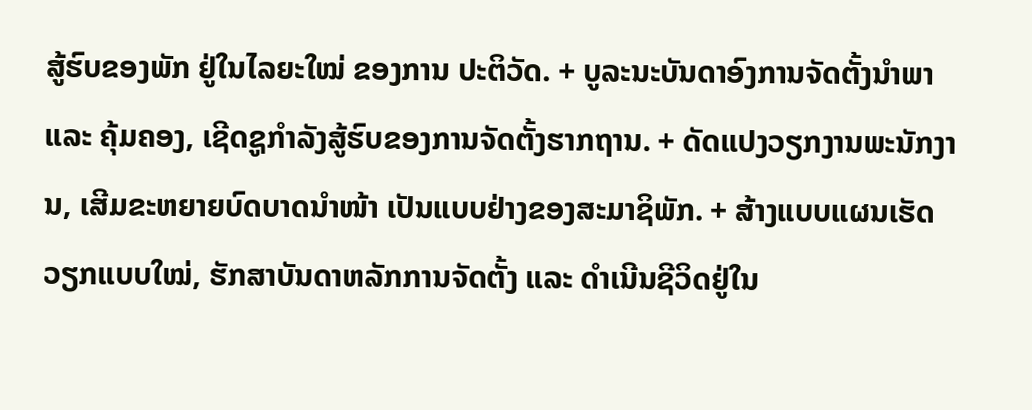ສູ້ຮົບຂອງພັກ ຢູ່ໃນໄລຍະໃໝ່ ຂອງການ ປະຕິວັດ. + ບູລະນະບັນດາອົງການຈັດຕັ້ງນຳພາ ແລະ ຄຸ້ມຄອງ, ເຊີດຊູກໍາລັງສູ້ຮົບຂອງການຈັດຕັ້ງຮາກຖານ. + ດັດແປງວຽກງານພະນັກງານ, ເສີມຂະຫຍາຍບົດບາດນໍາໜ້າ ເປັນແບບຢ່າງຂອງສະມາຊິພັກ. + ສ້າງແບບແຜນເຮັດວຽກແບບໃໝ່, ຮັກສາບັນດາຫລັກການຈັດຕັ້ງ ແລະ ດໍາເນີນຊີວິດຢູ່ໃນ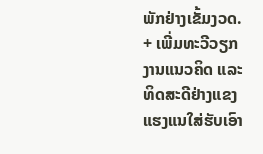ພັກຢ່າງເຂັ້ມງວດ. + ເພີ່ມທະວີວຽກງານແນວຄິດ ແລະ ທິດສະດີຢ່າງແຂງແຮງແນໃສ່ຮັບເອົາ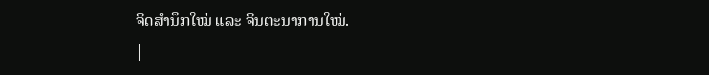ຈິດສໍານຶກໃໝ່ ແລະ ຈິນຕະນາການໃໝ່.
|